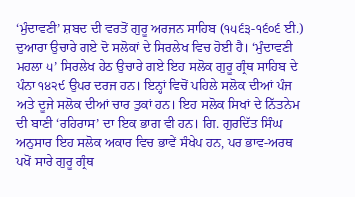‘ਮੁੰਦਾਵਣੀ’ ਸ਼ਬਦ ਦੀ ਵਰਤੋਂ ਗੁਰੂ ਅਰਜਨ ਸਾਹਿਬ (੧੫੬੩-੧੬੦੬ ਈ.) ਦੁਆਰਾ ਉਚਾਰੇ ਗਏ ਦੋ ਸਲੋਕਾਂ ਦੇ ਸਿਰਲੇਖ ਵਿਚ ਹੋਈ ਹੈ। ‘ਮੁੰਦਾਵਣੀ ਮਹਲਾ ੫’ ਸਿਰਲੇਖ ਹੇਠ ਉਚਾਰੇ ਗਏ ਇਹ ਸਲੋਕ ਗੁਰੂ ਗ੍ਰੰਥ ਸਾਹਿਬ ਦੇ ਪੰਨਾ ੧੪੨੯ ਉਪਰ ਦਰਜ ਹਨ। ਇਨ੍ਹਾਂ ਵਿਚੋਂ ਪਹਿਲੇ ਸਲੋਕ ਦੀਆਂ ਪੰਜ ਅਤੇ ਦੂਜੇ ਸਲੋਕ ਦੀਆਂ ਚਾਰ ਤੁਕਾਂ ਹਨ। ਇਹ ਸਲੋਕ ਸਿਖਾਂ ਦੇ ਨਿੱਤਨੇਮ ਦੀ ਬਾਣੀ ‘ਰਹਿਰਾਸ’ ਦਾ ਇਕ ਭਾਗ ਵੀ ਹਨ। ਗਿ. ਗੁਰਦਿੱਤ ਸਿੰਘ ਅਨੁਸਾਰ ਇਹ ਸਲੋਕ ਅਕਾਰ ਵਿਚ ਭਾਵੇਂ ਸੰਖੇਪ ਹਨ, ਪਰ ਭਾਵ-ਅਰਥ ਪਖੋਂ ਸਾਰੇ ਗੁਰੂ ਗ੍ਰੰਥ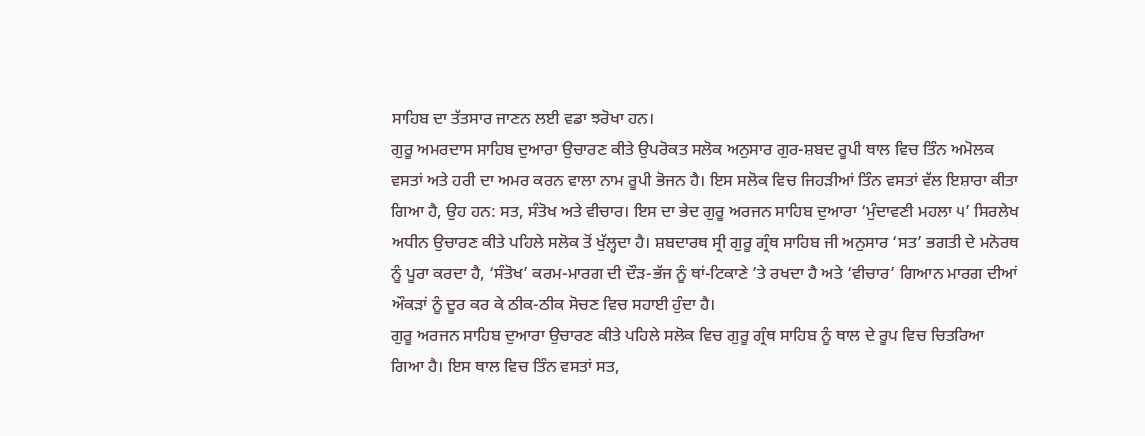ਸਾਹਿਬ ਦਾ ਤੱਤਸਾਰ ਜਾਣਨ ਲਈ ਵਡਾ ਝਰੋਖਾ ਹਨ।
ਗੁਰੂ ਅਮਰਦਾਸ ਸਾਹਿਬ ਦੁਆਰਾ ਉਚਾਰਣ ਕੀਤੇ ਉਪਰੋਕਤ ਸਲੋਕ ਅਨੁਸਾਰ ਗੁਰ-ਸ਼ਬਦ ਰੂਪੀ ਥਾਲ ਵਿਚ ਤਿੰਨ ਅਮੋਲਕ ਵਸਤਾਂ ਅਤੇ ਹਰੀ ਦਾ ਅਮਰ ਕਰਨ ਵਾਲਾ ਨਾਮ ਰੂਪੀ ਭੋਜਨ ਹੈ। ਇਸ ਸਲੋਕ ਵਿਚ ਜਿਹੜੀਆਂ ਤਿੰਨ ਵਸਤਾਂ ਵੱਲ ਇਸ਼ਾਰਾ ਕੀਤਾ ਗਿਆ ਹੈ, ਉਹ ਹਨ: ਸਤ, ਸੰਤੋਖ ਅਤੇ ਵੀਚਾਰ। ਇਸ ਦਾ ਭੇਦ ਗੁਰੂ ਅਰਜਨ ਸਾਹਿਬ ਦੁਆਰਾ ‘ਮੁੰਦਾਵਣੀ ਮਹਲਾ ੫’ ਸਿਰਲੇਖ ਅਧੀਨ ਉਚਾਰਣ ਕੀਤੇ ਪਹਿਲੇ ਸਲੋਕ ਤੋਂ ਖੁੱਲ੍ਹਦਾ ਹੈ। ਸ਼ਬਦਾਰਥ ਸ੍ਰੀ ਗੁਰੂ ਗ੍ਰੰਥ ਸਾਹਿਬ ਜੀ ਅਨੁਸਾਰ ‘ਸਤ’ ਭਗਤੀ ਦੇ ਮਨੋਰਥ ਨੂੰ ਪੂਰਾ ਕਰਦਾ ਹੈ, ‘ਸੰਤੋਖ’ ਕਰਮ-ਮਾਰਗ ਦੀ ਦੌੜ-ਭੱਜ ਨੂੰ ਥਾਂ-ਟਿਕਾਣੇ ’ਤੇ ਰਖਦਾ ਹੈ ਅਤੇ ‘ਵੀਚਾਰ’ ਗਿਆਨ ਮਾਰਗ ਦੀਆਂ ਔਕੜਾਂ ਨੂੰ ਦੂਰ ਕਰ ਕੇ ਠੀਕ-ਠੀਕ ਸੋਚਣ ਵਿਚ ਸਹਾਈ ਹੁੰਦਾ ਹੈ।
ਗੁਰੂ ਅਰਜਨ ਸਾਹਿਬ ਦੁਆਰਾ ਉਚਾਰਣ ਕੀਤੇ ਪਹਿਲੇ ਸਲੋਕ ਵਿਚ ਗੁਰੂ ਗ੍ਰੰਥ ਸਾਹਿਬ ਨੂੰ ਥਾਲ ਦੇ ਰੂਪ ਵਿਚ ਚਿਤਰਿਆ ਗਿਆ ਹੈ। ਇਸ ਥਾਲ ਵਿਚ ਤਿੰਨ ਵਸਤਾਂ ਸਤ,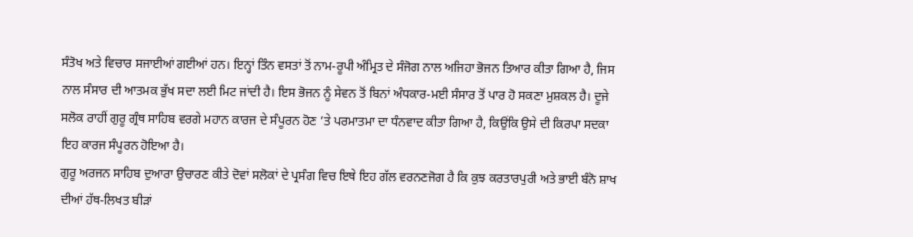ਸੰਤੋਖ ਅਤੇ ਵਿਚਾਰ ਸਜਾਈਆਂ ਗਈਆਂ ਹਨ। ਇਨ੍ਹਾਂ ਤਿੰਨ ਵਸਤਾਂ ਤੋਂ ਨਾਮ-ਰੂਪੀ ਅੰਮ੍ਰਿਤ ਦੇ ਸੰਜੋਗ ਨਾਲ ਅਜਿਹਾ ਭੋਜਨ ਤਿਆਰ ਕੀਤਾ ਗਿਆ ਹੈ, ਜਿਸ ਨਾਲ ਸੰਸਾਰ ਦੀ ਆਤਮਕ ਭੁੱਖ ਸਦਾ ਲਈ ਮਿਟ ਜਾਂਦੀ ਹੈ। ਇਸ ਭੋਜਨ ਨੂੰ ਸੇਵਨ ਤੋਂ ਬਿਨਾਂ ਅੰਧਕਾਰ-ਮਈ ਸੰਸਾਰ ਤੋਂ ਪਾਰ ਹੋ ਸਕਣਾ ਮੁਸ਼ਕਲ ਹੈ। ਦੂਜੇ ਸਲੋਕ ਰਾਹੀਂ ਗੁਰੂ ਗ੍ਰੰਥ ਸਾਹਿਬ ਵਰਗੇ ਮਹਾਨ ਕਾਰਜ ਦੇ ਸੰਪੂਰਨ ਹੋਣ ’ਤੇ ਪਰਮਾਤਮਾ ਦਾ ਧੰਨਵਾਦ ਕੀਤਾ ਗਿਆ ਹੈ, ਕਿਉਂਕਿ ਉਸੇ ਦੀ ਕਿਰਪਾ ਸਦਕਾ ਇਹ ਕਾਰਜ ਸੰਪੂਰਨ ਹੋਇਆ ਹੈ।
ਗੁਰੂ ਅਰਜਨ ਸਾਹਿਬ ਦੁਆਰਾ ਉਚਾਰਣ ਕੀਤੇ ਦੋਵਾਂ ਸਲੋਕਾਂ ਦੇ ਪ੍ਰਸੰਗ ਵਿਚ ਇਥੇ ਇਹ ਗੱਲ ਵਰਨਣਜੋਗ ਹੈ ਕਿ ਕੁਝ ਕਰਤਾਰਪੁਰੀ ਅਤੇ ਭਾਈ ਬੰਨੋ ਸ਼ਾਖ ਦੀਆਂ ਹੱਥ-ਲਿਖਤ ਬੀੜਾਂ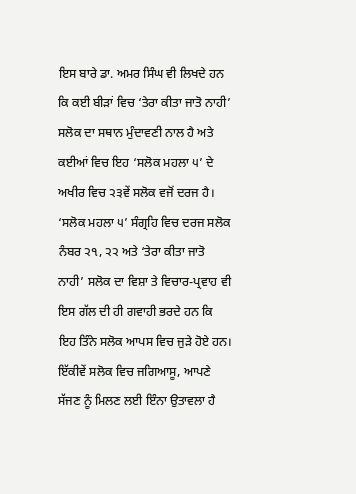ਇਸ ਬਾਰੇ ਡਾ. ਅਮਰ ਸਿੰਘ ਵੀ ਲਿਖਦੇ ਹਨ ਕਿ ਕਈ ਬੀੜਾਂ ਵਿਚ ‘ਤੇਰਾ ਕੀਤਾ ਜਾਤੋ ਨਾਹੀ’ ਸਲੋਕ ਦਾ ਸਥਾਨ ਮੁੰਦਾਵਣੀ ਨਾਲ ਹੈ ਅਤੇ ਕਈਆਂ ਵਿਚ ਇਹ ‘ਸਲੋਕ ਮਹਲਾ ੫’ ਦੇ ਅਖੀਰ ਵਿਚ ੨੩ਵੇਂ ਸਲੋਕ ਵਜੋਂ ਦਰਜ ਹੈ।
‘ਸਲੋਕ ਮਹਲਾ ੫’ ਸੰਗ੍ਰਹਿ ਵਿਚ ਦਰਜ ਸਲੋਕ ਨੰਬਰ ੨੧, ੨੨ ਅਤੇ ‘ਤੇਰਾ ਕੀਤਾ ਜਾਤੋ ਨਾਹੀ’ ਸਲੋਕ ਦਾ ਵਿਸ਼ਾ ਤੇ ਵਿਚਾਰ-ਪ੍ਰਵਾਹ ਵੀ ਇਸ ਗੱਲ ਦੀ ਹੀ ਗਵਾਹੀ ਭਰਦੇ ਹਨ ਕਿ ਇਹ ਤਿੰਨੇ ਸਲੋਕ ਆਪਸ ਵਿਚ ਜੁੜੇ ਹੋਏ ਹਨ। ਇੱਕੀਵੇਂ ਸਲੋਕ ਵਿਚ ਜਗਿਆਸੂ, ਆਪਣੇ ਸੱਜਣ ਨੂੰ ਮਿਲਣ ਲਈ ਇੰਨਾ ਉਤਾਵਲਾ ਹੈ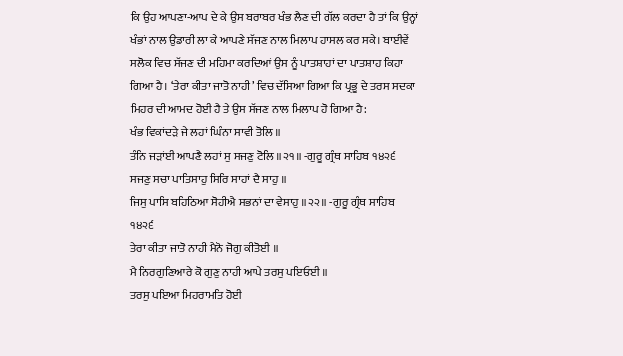ਕਿ ਉਹ ਆਪਣਾ-ਆਪ ਦੇ ਕੇ ਉਸ ਬਰਾਬਰ ਖੰਭ ਲੈਣ ਦੀ ਗੱਲ ਕਰਦਾ ਹੈ ਤਾਂ ਕਿ ਉਨ੍ਹਾਂ ਖੰਭਾਂ ਨਾਲ ਉਡਾਰੀ ਲਾ ਕੇ ਆਪਣੇ ਸੱਜਣ ਨਾਲ ਮਿਲਾਪ ਹਾਸਲ ਕਰ ਸਕੇ। ਬਾਈਵੇਂ ਸਲੋਕ ਵਿਚ ਸੱਜਣ ਦੀ ਮਹਿਮਾ ਕਰਦਿਆਂ ਉਸ ਨੂੰ ਪਾਤਸ਼ਾਹਾਂ ਦਾ ਪਾਤਸ਼ਾਹ ਕਿਹਾ ਗਿਆ ਹੈ। ‘ਤੇਰਾ ਕੀਤਾ ਜਾਤੋ ਨਾਹੀ’ ਵਿਚ ਦੱਸਿਆ ਗਿਆ ਕਿ ਪ੍ਰਭੂ ਦੇ ਤਰਸ ਸਦਕਾ ਮਿਹਰ ਦੀ ਆਮਦ ਹੋਈ ਹੈ ਤੇ ਉਸ ਸੱਜਣ ਨਾਲ ਮਿਲਾਪ ਹੋ ਗਿਆ ਹੈ:
ਖੰਭ ਵਿਕਾਂਦੜੇ ਜੇ ਲਹਾਂ ਘਿੰਨਾ ਸਾਵੀ ਤੋਲਿ ॥
ਤੰਨਿ ਜੜਾਂਈ ਆਪਣੈ ਲਹਾਂ ਸੁ ਸਜਣੁ ਟੋਲਿ ॥੨੧॥ -ਗੁਰੂ ਗ੍ਰੰਥ ਸਾਹਿਬ ੧੪੨੬
ਸਜਣੁ ਸਚਾ ਪਾਤਿਸਾਹੁ ਸਿਰਿ ਸਾਹਾਂ ਦੈ ਸਾਹੁ ॥
ਜਿਸੁ ਪਾਸਿ ਬਹਿਠਿਆ ਸੋਹੀਐ ਸਭਨਾਂ ਦਾ ਵੇਸਾਹੁ ॥੨੨॥ -ਗੁਰੂ ਗ੍ਰੰਥ ਸਾਹਿਬ ੧੪੨੬
ਤੇਰਾ ਕੀਤਾ ਜਾਤੋ ਨਾਹੀ ਮੈਨੋ ਜੋਗੁ ਕੀਤੋਈ ॥
ਮੈ ਨਿਰਗੁਣਿਆਰੇ ਕੋ ਗੁਣੁ ਨਾਹੀ ਆਪੇ ਤਰਸੁ ਪਇਓਈ ॥
ਤਰਸੁ ਪਇਆ ਮਿਹਰਾਮਤਿ ਹੋਈ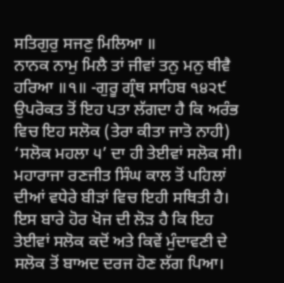ਸਤਿਗੁਰੁ ਸਜਣੁ ਮਿਲਿਆ ॥
ਨਾਨਕ ਨਾਮੁ ਮਿਲੈ ਤਾਂ ਜੀਵਾਂ ਤਨੁ ਮਨੁ ਥੀਵੈ ਹਰਿਆ ॥੧॥ -ਗੁਰੂ ਗ੍ਰੰਥ ਸਾਹਿਬ ੧੪੨੯
ਉਪਰੋਕਤ ਤੋਂ ਇਹ ਪਤਾ ਲੱਗਦਾ ਹੈ ਕਿ ਅਰੰਭ ਵਿਚ ਇਹ ਸਲੋਕ (ਤੇਰਾ ਕੀਤਾ ਜਾਤੋ ਨਾਹੀ) ‘ਸਲੋਕ ਮਹਲਾ ੫’ ਦਾ ਹੀ ਤੇਈਵਾਂ ਸਲੋਕ ਸੀ। ਮਹਾਰਾਜਾ ਰਣਜੀਤ ਸਿੰਘ ਕਾਲ ਤੋਂ ਪਹਿਲਾਂ ਦੀਆਂ ਵਧੇਰੇ ਬੀੜਾਂ ਵਿਚ ਇਹੀ ਸਥਿਤੀ ਹੈ। ਇਸ ਬਾਰੇ ਹੋਰ ਖੋਜ ਦੀ ਲੋੜ ਹੈ ਕਿ ਇਹ ਤੇਈਵਾਂ ਸਲੋਕ ਕਦੋਂ ਅਤੇ ਕਿਵੇਂ ਮੁੰਦਾਵਣੀ ਦੇ ਸਲੋਕ ਤੋਂ ਬਾਅਦ ਦਰਜ ਹੋਣ ਲੱਗ ਪਿਆ।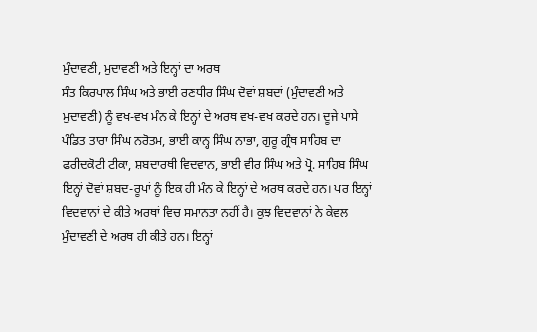ਮੁੰਦਾਵਣੀ, ਮੁਦਾਵਣੀ ਅਤੇ ਇਨ੍ਹਾਂ ਦਾ ਅਰਥ
ਸੰਤ ਕਿਰਪਾਲ ਸਿੰਘ ਅਤੇ ਭਾਈ ਰਣਧੀਰ ਸਿੰਘ ਦੋਵਾਂ ਸ਼ਬਦਾਂ (ਮੁੰਦਾਵਣੀ ਅਤੇ ਮੁਦਾਵਣੀ) ਨੂੰ ਵਖ-ਵਖ ਮੰਨ ਕੇ ਇਨ੍ਹਾਂ ਦੇ ਅਰਥ ਵਖ-ਵਖ ਕਰਦੇ ਹਨ। ਦੂਜੇ ਪਾਸੇ ਪੰਡਿਤ ਤਾਰਾ ਸਿੰਘ ਨਰੋਤਮ, ਭਾਈ ਕਾਨ੍ਹ ਸਿੰਘ ਨਾਭਾ, ਗੁਰੂ ਗ੍ਰੰਥ ਸਾਹਿਬ ਦਾ ਫਰੀਦਕੋਟੀ ਟੀਕਾ, ਸ਼ਬਦਾਰਥੀ ਵਿਦਵਾਨ, ਭਾਈ ਵੀਰ ਸਿੰਘ ਅਤੇ ਪ੍ਰੋ. ਸਾਹਿਬ ਸਿੰਘ ਇਨ੍ਹਾਂ ਦੋਵਾਂ ਸ਼ਬਦ-ਰੂਪਾਂ ਨੂੰ ਇਕ ਹੀ ਮੰਨ ਕੇ ਇਨ੍ਹਾਂ ਦੇ ਅਰਥ ਕਰਦੇ ਹਨ। ਪਰ ਇਨ੍ਹਾਂ ਵਿਦਵਾਨਾਂ ਦੇ ਕੀਤੇ ਅਰਥਾਂ ਵਿਚ ਸਮਾਨਤਾ ਨਹੀਂ ਹੈ। ਕੁਝ ਵਿਦਵਾਨਾਂ ਨੇ ਕੇਵਲ ਮੁੰਦਾਵਣੀ ਦੇ ਅਰਥ ਹੀ ਕੀਤੇ ਹਨ। ਇਨ੍ਹਾਂ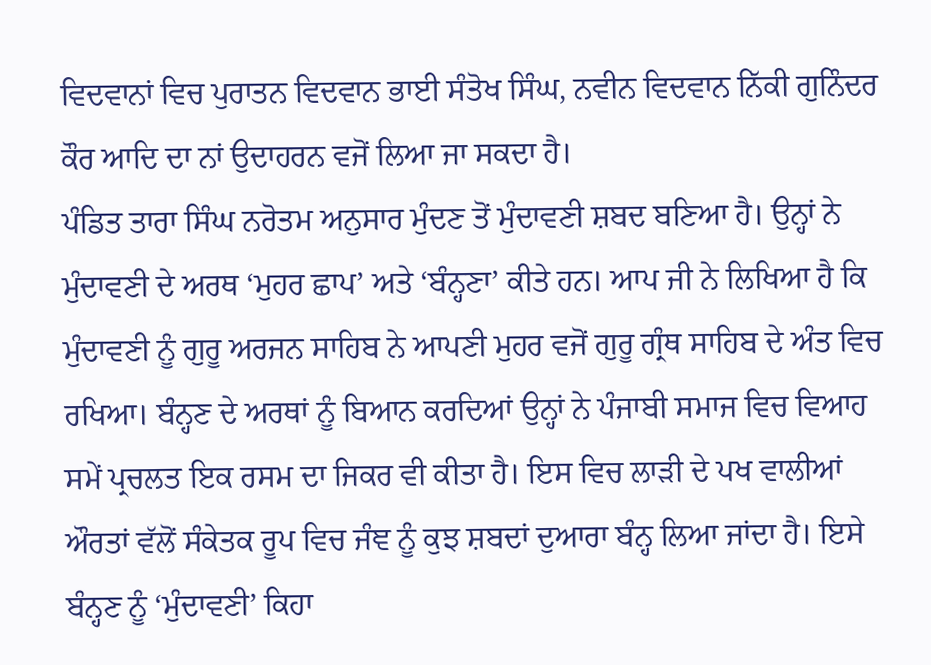ਵਿਦਵਾਨਾਂ ਵਿਚ ਪੁਰਾਤਨ ਵਿਦਵਾਨ ਭਾਈ ਸੰਤੋਖ ਸਿੰਘ, ਨਵੀਨ ਵਿਦਵਾਨ ਨਿੱਕੀ ਗੁਨਿੰਦਰ ਕੌਰ ਆਦਿ ਦਾ ਨਾਂ ਉਦਾਹਰਨ ਵਜੋਂ ਲਿਆ ਜਾ ਸਕਦਾ ਹੈ।
ਪੰਡਿਤ ਤਾਰਾ ਸਿੰਘ ਨਰੋਤਮ ਅਨੁਸਾਰ ਮੁੰਦਣ ਤੋਂ ਮੁੰਦਾਵਣੀ ਸ਼ਬਦ ਬਣਿਆ ਹੈ। ਉਨ੍ਹਾਂ ਨੇ ਮੁੰਦਾਵਣੀ ਦੇ ਅਰਥ ‘ਮੁਹਰ ਛਾਪ’ ਅਤੇ ‘ਬੰਨ੍ਹਣਾ’ ਕੀਤੇ ਹਨ। ਆਪ ਜੀ ਨੇ ਲਿਖਿਆ ਹੈ ਕਿ ਮੁੰਦਾਵਣੀ ਨੂੰ ਗੁਰੂ ਅਰਜਨ ਸਾਹਿਬ ਨੇ ਆਪਣੀ ਮੁਹਰ ਵਜੋਂ ਗੁਰੂ ਗ੍ਰੰਥ ਸਾਹਿਬ ਦੇ ਅੰਤ ਵਿਚ ਰਖਿਆ। ਬੰਨ੍ਹਣ ਦੇ ਅਰਥਾਂ ਨੂੰ ਬਿਆਨ ਕਰਦਿਆਂ ਉਨ੍ਹਾਂ ਨੇ ਪੰਜਾਬੀ ਸਮਾਜ ਵਿਚ ਵਿਆਹ ਸਮੇਂ ਪ੍ਰਚਲਤ ਇਕ ਰਸਮ ਦਾ ਜਿਕਰ ਵੀ ਕੀਤਾ ਹੈ। ਇਸ ਵਿਚ ਲਾੜੀ ਦੇ ਪਖ ਵਾਲੀਆਂ ਔਰਤਾਂ ਵੱਲੋਂ ਸੰਕੇਤਕ ਰੂਪ ਵਿਚ ਜੰਞ ਨੂੰ ਕੁਝ ਸ਼ਬਦਾਂ ਦੁਆਰਾ ਬੰਨ੍ਹ ਲਿਆ ਜਾਂਦਾ ਹੈ। ਇਸੇ ਬੰਨ੍ਹਣ ਨੂੰ ‘ਮੁੰਦਾਵਣੀ’ ਕਿਹਾ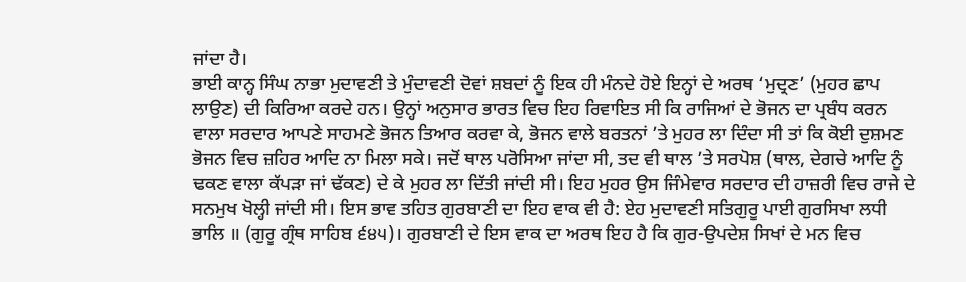ਜਾਂਦਾ ਹੈ।
ਭਾਈ ਕਾਨ੍ਹ ਸਿੰਘ ਨਾਭਾ ਮੁਦਾਵਣੀ ਤੇ ਮੁੰਦਾਵਣੀ ਦੋਵਾਂ ਸ਼ਬਦਾਂ ਨੂੰ ਇਕ ਹੀ ਮੰਨਦੇ ਹੋਏ ਇਨ੍ਹਾਂ ਦੇ ਅਰਥ ‘ਮੁਦ੍ਰਣ’ (ਮੁਹਰ ਛਾਪ ਲਾਉਣ) ਦੀ ਕਿਰਿਆ ਕਰਦੇ ਹਨ। ਉਨ੍ਹਾਂ ਅਨੁਸਾਰ ਭਾਰਤ ਵਿਚ ਇਹ ਰਿਵਾਇਤ ਸੀ ਕਿ ਰਾਜਿਆਂ ਦੇ ਭੋਜਨ ਦਾ ਪ੍ਰਬੰਧ ਕਰਨ ਵਾਲਾ ਸਰਦਾਰ ਆਪਣੇ ਸਾਹਮਣੇ ਭੋਜਨ ਤਿਆਰ ਕਰਵਾ ਕੇ, ਭੋਜਨ ਵਾਲੇ ਬਰਤਨਾਂ ’ਤੇ ਮੁਹਰ ਲਾ ਦਿੰਦਾ ਸੀ ਤਾਂ ਕਿ ਕੋਈ ਦੁਸ਼ਮਣ ਭੋਜਨ ਵਿਚ ਜ਼ਹਿਰ ਆਦਿ ਨਾ ਮਿਲਾ ਸਕੇ। ਜਦੋਂ ਥਾਲ ਪਰੋਸਿਆ ਜਾਂਦਾ ਸੀ, ਤਦ ਵੀ ਥਾਲ ’ਤੇ ਸਰਪੋਸ਼ (ਥਾਲ, ਦੇਗਚੇ ਆਦਿ ਨੂੰ ਢਕਣ ਵਾਲਾ ਕੱਪੜਾ ਜਾਂ ਢੱਕਣ) ਦੇ ਕੇ ਮੁਹਰ ਲਾ ਦਿੱਤੀ ਜਾਂਦੀ ਸੀ। ਇਹ ਮੁਹਰ ਉਸ ਜਿੰਮੇਵਾਰ ਸਰਦਾਰ ਦੀ ਹਾਜ਼ਰੀ ਵਿਚ ਰਾਜੇ ਦੇ ਸਨਮੁਖ ਖੋਲ੍ਹੀ ਜਾਂਦੀ ਸੀ। ਇਸ ਭਾਵ ਤਹਿਤ ਗੁਰਬਾਣੀ ਦਾ ਇਹ ਵਾਕ ਵੀ ਹੈ: ਏਹ ਮੁਦਾਵਣੀ ਸਤਿਗੁਰੂ ਪਾਈ ਗੁਰਸਿਖਾ ਲਧੀ ਭਾਲਿ ॥ (ਗੁਰੂ ਗ੍ਰੰਥ ਸਾਹਿਬ ੬੪੫)। ਗੁਰਬਾਣੀ ਦੇ ਇਸ ਵਾਕ ਦਾ ਅਰਥ ਇਹ ਹੈ ਕਿ ਗੁਰ-ਉਪਦੇਸ਼ ਸਿਖਾਂ ਦੇ ਮਨ ਵਿਚ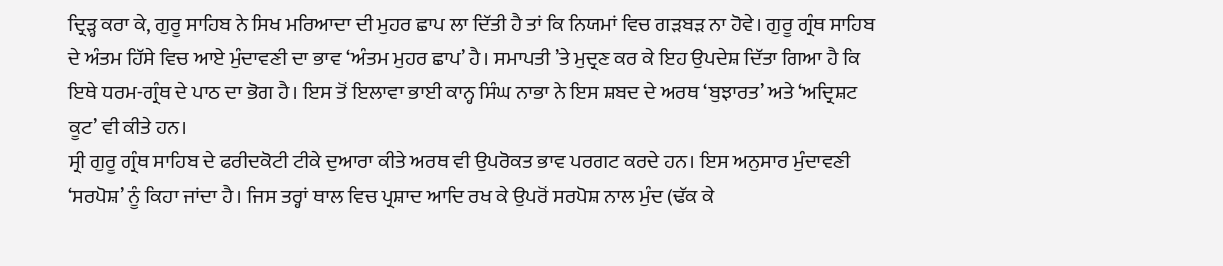ਦ੍ਰਿੜ੍ਹ ਕਰਾ ਕੇ, ਗੁਰੂ ਸਾਹਿਬ ਨੇ ਸਿਖ ਮਰਿਆਦਾ ਦੀ ਮੁਹਰ ਛਾਪ ਲਾ ਦਿੱਤੀ ਹੈ ਤਾਂ ਕਿ ਨਿਯਮਾਂ ਵਿਚ ਗੜਬੜ ਨਾ ਹੋਵੇ। ਗੁਰੂ ਗ੍ਰੰਥ ਸਾਹਿਬ ਦੇ ਅੰਤਮ ਹਿੱਸੇ ਵਿਚ ਆਏ ਮੁੰਦਾਵਣੀ ਦਾ ਭਾਵ ‘ਅੰਤਮ ਮੁਹਰ ਛਾਪ’ ਹੈ। ਸਮਾਪਤੀ ’ਤੇ ਮੁਦ੍ਰਣ ਕਰ ਕੇ ਇਹ ਉਪਦੇਸ਼ ਦਿੱਤਾ ਗਿਆ ਹੈ ਕਿ ਇਥੇ ਧਰਮ-ਗ੍ਰੰਥ ਦੇ ਪਾਠ ਦਾ ਭੋਗ ਹੈ। ਇਸ ਤੋਂ ਇਲਾਵਾ ਭਾਈ ਕਾਨ੍ਹ ਸਿੰਘ ਨਾਭਾ ਨੇ ਇਸ ਸ਼ਬਦ ਦੇ ਅਰਥ ‘ਬੁਝਾਰਤ’ ਅਤੇ ‘ਅਦ੍ਰਿਸ਼ਟ ਕੂਟ’ ਵੀ ਕੀਤੇ ਹਨ।
ਸ੍ਰੀ ਗੁਰੂ ਗ੍ਰੰਥ ਸਾਹਿਬ ਦੇ ਫਰੀਦਕੋਟੀ ਟੀਕੇ ਦੁਆਰਾ ਕੀਤੇ ਅਰਥ ਵੀ ਉਪਰੋਕਤ ਭਾਵ ਪਰਗਟ ਕਰਦੇ ਹਨ। ਇਸ ਅਨੁਸਾਰ ਮੁੰਦਾਵਣੀ ‘ਸਰਪੋਸ਼’ ਨੂੰ ਕਿਹਾ ਜਾਂਦਾ ਹੈ। ਜਿਸ ਤਰ੍ਹਾਂ ਥਾਲ ਵਿਚ ਪ੍ਰਸ਼ਾਦ ਆਦਿ ਰਖ ਕੇ ਉਪਰੋਂ ਸਰਪੋਸ਼ ਨਾਲ ਮੁੰਦ (ਢੱਕ ਕੇ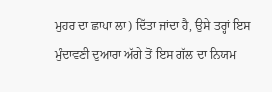ਮੁਹਰ ਦਾ ਛਾਪਾ ਲਾ) ਦਿੱਤਾ ਜਾਂਦਾ ਹੈ, ਉਸੇ ਤਰ੍ਹਾਂ ਇਸ ਮੁੰਦਾਵਣੀ ਦੁਆਰਾ ਅੱਗੇ ਤੋਂ ਇਸ ਗੱਲ ਦਾ ਨਿਯਮ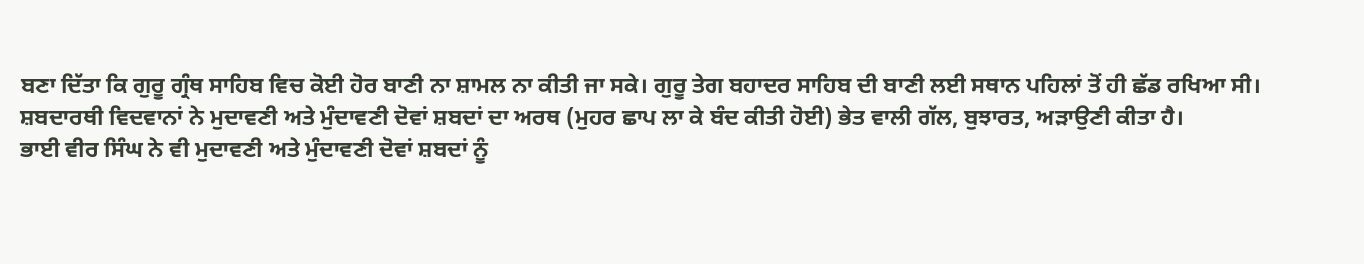ਬਣਾ ਦਿੱਤਾ ਕਿ ਗੁਰੂ ਗ੍ਰੰਥ ਸਾਹਿਬ ਵਿਚ ਕੋਈ ਹੋਰ ਬਾਣੀ ਨਾ ਸ਼ਾਮਲ ਨਾ ਕੀਤੀ ਜਾ ਸਕੇ। ਗੁਰੂ ਤੇਗ ਬਹਾਦਰ ਸਾਹਿਬ ਦੀ ਬਾਣੀ ਲਈ ਸਥਾਨ ਪਹਿਲਾਂ ਤੋਂ ਹੀ ਛੱਡ ਰਖਿਆ ਸੀ।
ਸ਼ਬਦਾਰਥੀ ਵਿਦਵਾਨਾਂ ਨੇ ਮੁਦਾਵਣੀ ਅਤੇ ਮੁੰਦਾਵਣੀ ਦੋਵਾਂ ਸ਼ਬਦਾਂ ਦਾ ਅਰਥ (ਮੁਹਰ ਛਾਪ ਲਾ ਕੇ ਬੰਦ ਕੀਤੀ ਹੋਈ) ਭੇਤ ਵਾਲੀ ਗੱਲ, ਬੁਝਾਰਤ, ਅੜਾਉਣੀ ਕੀਤਾ ਹੈ।
ਭਾਈ ਵੀਰ ਸਿੰਘ ਨੇ ਵੀ ਮੁਦਾਵਣੀ ਅਤੇ ਮੁੰਦਾਵਣੀ ਦੋਵਾਂ ਸ਼ਬਦਾਂ ਨੂੰ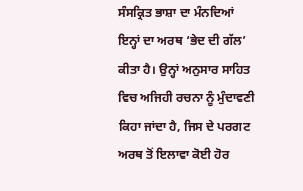ਸੰਸਕ੍ਰਿਤ ਭਾਸ਼ਾ ਦਾ ਮੰਨਦਿਆਂ ਇਨ੍ਹਾਂ ਦਾ ਅਰਥ ‘ਭੇਦ ਦੀ ਗੱਲ’ ਕੀਤਾ ਹੈ। ਉਨ੍ਹਾਂ ਅਨੁਸਾਰ ਸਾਹਿਤ ਵਿਚ ਅਜਿਹੀ ਰਚਨਾ ਨੂੰ ਮੁੰਦਾਵਣੀ ਕਿਹਾ ਜਾਂਦਾ ਹੈ, ਜਿਸ ਦੇ ਪਰਗਟ ਅਰਥ ਤੋਂ ਇਲਾਵਾ ਕੋਈ ਹੋਰ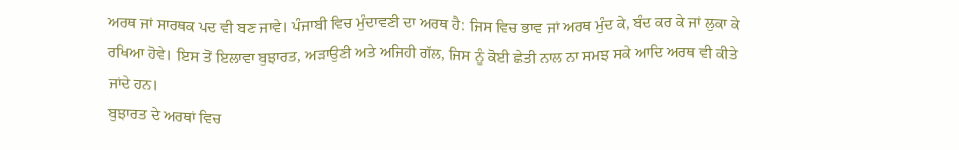ਅਰਥ ਜਾਂ ਸਾਰਥਕ ਪਦ ਵੀ ਬਣ ਜਾਵੇ। ਪੰਜਾਬੀ ਵਿਚ ਮੁੰਦਾਵਣੀ ਦਾ ਅਰਥ ਹੈ: ਜਿਸ ਵਿਚ ਭਾਵ ਜਾਂ ਅਰਥ ਮੁੰਦ ਕੇ, ਬੰਦ ਕਰ ਕੇ ਜਾਂ ਲੁਕਾ ਕੇ ਰਖਿਆ ਹੋਵੇ। ਇਸ ਤੋਂ ਇਲਾਵਾ ਬੁਝਾਰਤ, ਅੜਾਉਣੀ ਅਤੇ ਅਜਿਹੀ ਗੱਲ, ਜਿਸ ਨੂੰ ਕੋਈ ਛੇਤੀ ਨਾਲ ਨਾ ਸਮਝ ਸਕੇ ਆਦਿ ਅਰਥ ਵੀ ਕੀਤੇ ਜਾਂਦੇ ਹਨ।
ਬੁਝਾਰਤ ਦੇ ਅਰਥਾਂ ਵਿਚ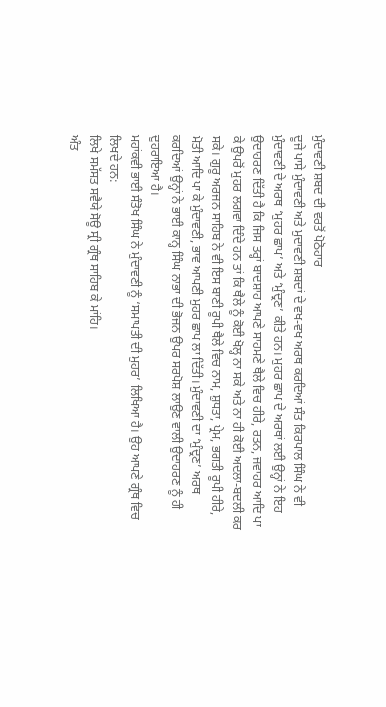ਮੁੰਦਾਵਣੀ ਸ਼ਬਦ ਦੀ ਵਰਤੋਂ ਪੋਠੋਹਾਰ
ਦੂਜੇ ਪਾਸੇ ਮੁੰਦਾਵਣੀ ਅਤੇ ਮੁਦਾਵਣੀ ਸ਼ਬਦਾਂ ਦੇ ਵਖ-ਵਖ ਅਰਥ ਕਰਦਿਆਂ ਸੰਤ ਕਿਰਪਾਲ ਸਿੰਘ ਨੇ ਵੀ ਮੁੰਦਾਵਣੀ ਦੇ ਅਰਥ ‘ਮੁਹਰ ਛਾਪ’ ਅਤੇ ‘ਮੁੰਦ੍ਰਣ’ ਕੀਤੇ ਹਨ। ਮੁਹਰ ਛਾਪ ਦੇ ਅਰਥਾਂ ਲਈ ਉਨ੍ਹਾਂ ਨੇ ਇਹ ਉਦਾਹਰਣ ਦਿੱਤੀ ਹੈ ਕਿ ਜਿਸ ਤਰ੍ਹਾਂ ਬਾਦਸ਼ਾਹ ਆਪਣੇ ਸਾਹਮਣੇ ਥੈਲੇ ਵਿਚ ਹੀਰੇ, ਰਤਨ, ਜਵਾਹਰ ਆਦਿ ਪਾ ਕੇ ਉਪਰੋਂ ਮੁਹਰ ਲਗਵਾ ਦਿੰਦੇ ਹਨ ਤਾਂ ਕਿ ਥੈਲੇ ਨੂੰ ਕੋਈ ਖੋਲ੍ਹ ਨਾ ਸਕੇ ਅਤੇ ਨਾ ਹੀ ਕੋਈ ਅਦਲਾ-ਬਦਲੀ ਕਰ ਸਕੇ। ਗੁਰੂ ਅਰਜਨ ਸਾਹਿਬ ਨੇ ਵੀ ਇਸ ਬਾਣੀ ਰੂਪੀ ਥੈਲੇ ਵਿਚ ਨਾਮ, ਸ਼ੁਧਤਾ, ਪ੍ਰੇਮ, ਭਗਤੀ ਰੂਪੀ ਹੀਰੇ, ਮੋਤੀ ਆਦਿ ਪਾ ਕੇ ਮੁੰਦਾਵਣੀ, ਭਾਵ ਆਪਣੀ ਮੁਹਰ ਛਾਪ ਲਾ ਦਿੱਤੀ। ਮੁੰਦਾਵਣੀ ਦਾ ‘ਮੁੰਦ੍ਰਣ’ ਅਰਥ ਕਰਦਿਆਂ ਉਨ੍ਹਾਂ ਨੇ ਭਾਈ ਕਾਨ੍ਹ ਸਿੰਘ ਨਾਭਾ ਦੀ ਭੋਜਨ ਉਪਰ ਸਰਪੋਸ਼ ਲਾਉਣ ਵਾਲੀ ਉਦਾਹਰਣ ਨੂੰ ਹੀ ਦੁਹਰਾਇਆ ਹੈ।
ਮਹਾਂਕਵੀ ਭਾਈ ਸੰਤੋਖ ਸਿੰਘ ਨੇ ਮੁੰਦਾਵਣੀ ਨੂੰ ‘ਸਮਾਪਤੀ ਦੀ ਮੁਹਰ’ ਲਿਖਿਆ ਹੈ। ਉਹ ਆਪਣੇ ਗ੍ਰੰਥ ਵਿਚ ਲਿਖਦੇ ਹਨ:
ਲਿਖੇ ਸਮੱਸਤ ਸਵੈਯੇ ਸੋਊ ਸ੍ਰੀ ਗ੍ਰੰਥ ਸਾਹਿਬ ਕੇ ਮਾਂਹਿ।
ਅੰਤ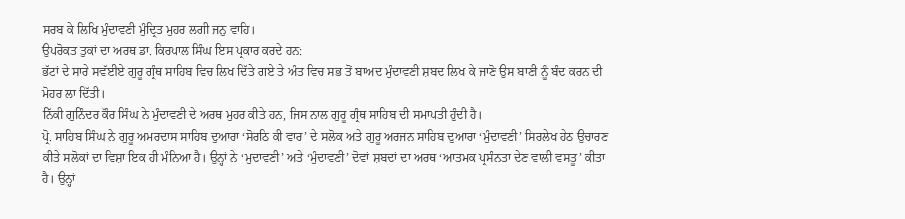ਸਰਬ ਕੇ ਲਿਖਿ ਮੁੰਦਾਵਣੀ ਮੁੰਦ੍ਰਿਤ ਮੁਹਰ ਲਗੀ ਜਨੁ ਵਾਹਿ।
ਉਪਰੋਕਤ ਤੁਕਾਂ ਦਾ ਅਰਥ ਡਾ. ਕਿਰਪਾਲ ਸਿੰਘ ਇਸ ਪ੍ਰਕਾਰ ਕਰਦੇ ਹਨ:
ਭੱਟਾਂ ਦੇ ਸਾਰੇ ਸਵੱਈਏ ਗੁਰੂ ਗ੍ਰੰਥ ਸਾਹਿਬ ਵਿਚ ਲਿਖ ਦਿੱਤੇ ਗਏ ਤੇ ਅੰਤ ਵਿਚ ਸਭ ਤੋਂ ਬਾਅਦ ਮੁੰਦਾਵਣੀ ਸ਼ਬਦ ਲਿਖ ਕੇ ਜਾਣੋ ਉਸ ਬਾਣੀ ਨੂੰ ਬੰਦ ਕਰਨ ਦੀ ਮੋਹਰ ਲਾ ਦਿੱਤੀ।
ਨਿੱਕੀ ਗੁਨਿੰਦਰ ਕੌਰ ਸਿੰਘ ਨੇ ਮੁੰਦਾਵਣੀ ਦੇ ਅਰਥ ਮੁਹਰ ਕੀਤੇ ਹਨ, ਜਿਸ ਨਾਲ ਗੁਰੂ ਗ੍ਰੰਥ ਸਾਹਿਬ ਦੀ ਸਮਾਪਤੀ ਹੁੰਦੀ ਹੈ।
ਪ੍ਰੋ. ਸਾਹਿਬ ਸਿੰਘ ਨੇ ਗੁਰੂ ਅਮਰਦਾਸ ਸਾਹਿਬ ਦੁਆਰਾ ‘ਸੋਰਠਿ ਕੀ ਵਾਰ’ ਦੇ ਸਲੋਕ ਅਤੇ ਗੁਰੂ ਅਰਜਨ ਸਾਹਿਬ ਦੁਆਰਾ ‘ਮੁੰਦਾਵਣੀ’ ਸਿਰਲੇਖ ਹੇਠ ਉਚਾਰਣ ਕੀਤੇ ਸਲੋਕਾਂ ਦਾ ਵਿਸ਼ਾ ਇਕ ਹੀ ਮੰਨਿਆ ਹੈ। ਉਨ੍ਹਾਂ ਨੇ ‘ਮੁਦਾਵਣੀ’ ਅਤੇ ‘ਮੁੰਦਾਵਣੀ’ ਦੋਵਾਂ ਸ਼ਬਦਾਂ ਦਾ ਅਰਥ ‘ਆਤਮਕ ਪ੍ਰਸੰਨਤਾ ਦੇਣ ਵਾਲੀ ਵਸਤੂ’ ਕੀਤਾ ਹੈ। ਉਨ੍ਹਾਂ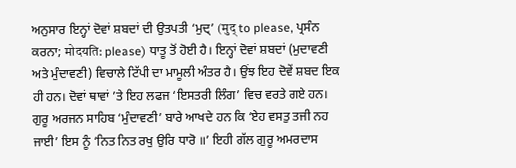ਅਨੁਸਾਰ ਇਨ੍ਹਾਂ ਦੋਵਾਂ ਸ਼ਬਦਾਂ ਦੀ ਉਤਪਤੀ ‘ਮੁਦ੍’ (मुद् to please, ਪ੍ਰਸੰਨ ਕਰਨਾ; मोदयति: please) ਧਾਤੂ ਤੋਂ ਹੋਈ ਹੈ। ਇਨ੍ਹਾਂ ਦੋਵਾਂ ਸ਼ਬਦਾਂ (ਮੁਦਾਵਣੀ ਅਤੇ ਮੁੰਦਾਵਣੀ) ਵਿਚਾਲੇ ਟਿੱਪੀ ਦਾ ਮਾਮੂਲੀ ਅੰਤਰ ਹੈ। ਉਂਝ ਇਹ ਦੋਵੇਂ ਸ਼ਬਦ ਇਕ ਹੀ ਹਨ। ਦੋਵਾਂ ਥਾਵਾਂ ’ਤੇ ਇਹ ਲਫਜ ‘ਇਸਤਰੀ ਲਿੰਗ’ ਵਿਚ ਵਰਤੇ ਗਏ ਹਨ। ਗੁਰੂ ਅਰਜਨ ਸਾਹਿਬ ‘ਮੁੰਦਾਵਣੀ’ ਬਾਰੇ ਆਖਦੇ ਹਨ ਕਿ ‘ਏਹ ਵਸਤੁ ਤਜੀ ਨਹ ਜਾਈ’ ਇਸ ਨੂੰ ‘ਨਿਤ ਨਿਤ ਰਖੁ ਉਰਿ ਧਾਰੋ ॥’ ਇਹੀ ਗੱਲ ਗੁਰੂ ਅਮਰਦਾਸ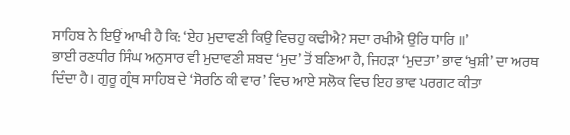ਸਾਹਿਬ ਨੇ ਇਉਂ ਆਖੀ ਹੈ ਕਿ: ‘ਏਹ ਮੁਦਾਵਣੀ ਕਿਉ ਵਿਚਹੁ ਕਢੀਐ? ਸਦਾ ਰਖੀਐ ਉਰਿ ਧਾਰਿ ॥’
ਭਾਈ ਰਣਧੀਰ ਸਿੰਘ ਅਨੁਸਾਰ ਵੀ ਮੁਦਾਵਣੀ ਸ਼ਬਦ ‘ਮੁਦ’ ਤੋਂ ਬਣਿਆ ਹੈ, ਜਿਹੜਾ ‘ਮੁਦਤਾ’ ਭਾਵ ‘ਖੁਸ਼ੀ’ ਦਾ ਅਰਥ ਦਿੰਦਾ ਹੈ। ਗੁਰੂ ਗ੍ਰੰਥ ਸਾਹਿਬ ਦੇ ‘ਸੋਰਠਿ ਕੀ ਵਾਰ’ ਵਿਚ ਆਏ ਸਲੋਕ ਵਿਚ ਇਹ ਭਾਵ ਪਰਗਟ ਕੀਤਾ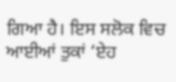ਗਿਆ ਹੈ। ਇਸ ਸਲੋਕ ਵਿਚ ਆਈਆਂ ਤੁਕਾਂ ‘ਏਹ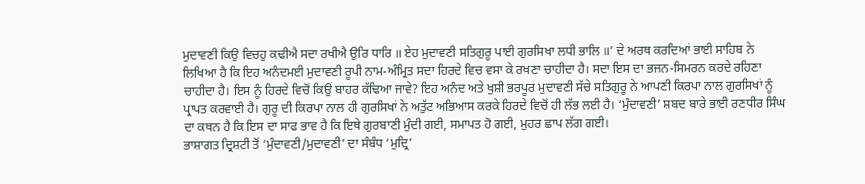ਮੁਦਾਵਣੀ ਕਿਉ ਵਿਚਹੁ ਕਢੀਐ ਸਦਾ ਰਖੀਐ ਉਰਿ ਧਾਰਿ ॥ ਏਹ ਮੁਦਾਵਣੀ ਸਤਿਗੁਰੂ ਪਾਈ ਗੁਰਸਿਖਾ ਲਧੀ ਭਾਲਿ ॥’ ਦੇ ਅਰਥ ਕਰਦਿਆਂ ਭਾਈ ਸਾਹਿਬ ਨੇ ਲਿਖਿਆ ਹੈ ਕਿ ਇਹ ਅਨੰਦਮਈ ਮੁਦਾਵਣੀ ਰੂਪੀ ਨਾਮ-ਅੰਮ੍ਰਿਤ ਸਦਾ ਹਿਰਦੇ ਵਿਚ ਵਸਾ ਕੇ ਰਖਣਾ ਚਾਹੀਦਾ ਹੈ। ਸਦਾ ਇਸ ਦਾ ਭਜਨ-ਸਿਮਰਨ ਕਰਦੇ ਰਹਿਣਾ ਚਾਹੀਦਾ ਹੈ। ਇਸ ਨੂੰ ਹਿਰਦੇ ਵਿਚੋਂ ਕਿਉਂ ਬਾਹਰ ਕੱਢਿਆ ਜਾਵੇ? ਇਹ ਅਨੰਦ ਅਤੇ ਖੁਸ਼ੀ ਭਰਪੂਰ ਮੁਦਾਵਣੀ ਸੱਚੇ ਸਤਿਗੁਰੂ ਨੇ ਆਪਣੀ ਕਿਰਪਾ ਨਾਲ ਗੁਰਸਿਖਾਂ ਨੂੰ ਪ੍ਰਾਪਤ ਕਰਵਾਈ ਹੈ। ਗੁਰੂ ਦੀ ਕਿਰਪਾ ਨਾਲ ਹੀ ਗੁਰਸਿਖਾਂ ਨੇ ਅਤੁੱਟ ਅਭਿਆਸ ਕਰਕੇ ਹਿਰਦੇ ਵਿਚੋਂ ਹੀ ਲੱਭ ਲਈ ਹੈ। ‘ਮੁੰਦਾਵਣੀ’ ਸ਼ਬਦ ਬਾਰੇ ਭਾਈ ਰਣਧੀਰ ਸਿੰਘ ਦਾ ਕਥਨ ਹੈ ਕਿ ਇਸ ਦਾ ਸਾਫ ਭਾਵ ਹੈ ਕਿ ਇਥੇ ਗੁਰਬਾਣੀ ਮੁੰਦੀ ਗਈ, ਸਮਾਪਤ ਹੋ ਗਈ, ਮੁਹਰ ਛਾਪ ਲੱਗ ਗਈ।
ਭਾਸ਼ਾਗਤ ਦ੍ਰਿਸ਼ਟੀ ਤੋਂ ‘ਮੁੰਦਾਵਣੀ/ਮੁਦਾਵਣੀ’ ਦਾ ਸੰਬੰਧ ‘ਮੁਦ੍ਰਿ’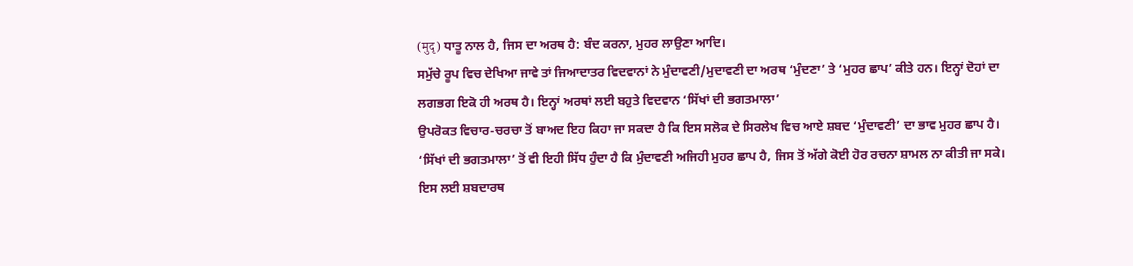(मुदृ) ਧਾਤੂ ਨਾਲ ਹੈ, ਜਿਸ ਦਾ ਅਰਥ ਹੈ: ਬੰਦ ਕਰਨਾ, ਮੁਹਰ ਲਾਉਣਾ ਆਦਿ।
ਸਮੁੱਚੇ ਰੂਪ ਵਿਚ ਦੇਖਿਆ ਜਾਵੇ ਤਾਂ ਜਿਆਦਾਤਰ ਵਿਦਵਾਨਾਂ ਨੇ ਮੁੰਦਾਵਣੀ/ਮੁਦਾਵਣੀ ਦਾ ਅਰਥ ‘ਮੁੰਦਣਾ’ ਤੇ ‘ਮੁਹਰ ਛਾਪ’ ਕੀਤੇ ਹਨ। ਇਨ੍ਹਾਂ ਦੋਹਾਂ ਦਾ ਲਗਭਗ ਇਕੋ ਹੀ ਅਰਥ ਹੈ। ਇਨ੍ਹਾਂ ਅਰਥਾਂ ਲਈ ਬਹੁਤੇ ਵਿਦਵਾਨ ‘ਸਿੱਖਾਂ ਦੀ ਭਗਤਮਾਲਾ’
ਉਪਰੋਕਤ ਵਿਚਾਰ-ਚਰਚਾ ਤੋਂ ਬਾਅਦ ਇਹ ਕਿਹਾ ਜਾ ਸਕਦਾ ਹੈ ਕਿ ਇਸ ਸਲੋਕ ਦੇ ਸਿਰਲੇਖ ਵਿਚ ਆਏ ਸ਼ਬਦ ‘ਮੁੰਦਾਵਣੀ’ ਦਾ ਭਾਵ ਮੁਹਰ ਛਾਪ ਹੈ। ‘ਸਿੱਖਾਂ ਦੀ ਭਗਤਮਾਲਾ’ ਤੋਂ ਵੀ ਇਹੀ ਸਿੱਧ ਹੁੰਦਾ ਹੈ ਕਿ ਮੁੰਦਾਵਣੀ ਅਜਿਹੀ ਮੁਹਰ ਛਾਪ ਹੈ, ਜਿਸ ਤੋਂ ਅੱਗੇ ਕੋਈ ਹੋਰ ਰਚਨਾ ਸ਼ਾਮਲ ਨਾ ਕੀਤੀ ਜਾ ਸਕੇ। ਇਸ ਲਈ ਸ਼ਬਦਾਰਥ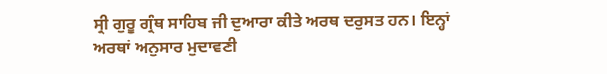ਸ੍ਰੀ ਗੁਰੂ ਗ੍ਰੰਥ ਸਾਹਿਬ ਜੀ ਦੁਆਰਾ ਕੀਤੇ ਅਰਥ ਦਰੁਸਤ ਹਨ। ਇਨ੍ਹਾਂ ਅਰਥਾਂ ਅਨੁਸਾਰ ਮੁਦਾਵਣੀ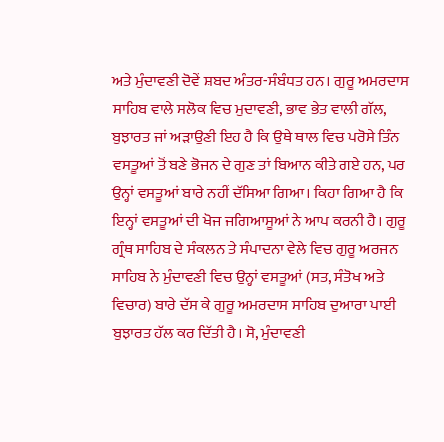ਅਤੇ ਮੁੰਦਾਵਣੀ ਦੋਵੇਂ ਸ਼ਬਦ ਅੰਤਰ-ਸੰਬੰਧਤ ਹਨ। ਗੁਰੂ ਅਮਰਦਾਸ ਸਾਹਿਬ ਵਾਲੇ ਸਲੋਕ ਵਿਚ ਮੁਦਾਵਣੀ, ਭਾਵ ਭੇਤ ਵਾਲੀ ਗੱਲ, ਬੁਝਾਰਤ ਜਾਂ ਅੜਾਉਣੀ ਇਹ ਹੈ ਕਿ ਉਥੇ ਥਾਲ ਵਿਚ ਪਰੋਸੇ ਤਿੰਨ ਵਸਤੂਆਂ ਤੋਂ ਬਣੇ ਭੋਜਨ ਦੇ ਗੁਣ ਤਾਂ ਬਿਆਨ ਕੀਤੇ ਗਏ ਹਨ, ਪਰ ਉਨ੍ਹਾਂ ਵਸਤੂਆਂ ਬਾਰੇ ਨਹੀਂ ਦੱਸਿਆ ਗਿਆ। ਕਿਹਾ ਗਿਆ ਹੈ ਕਿ ਇਨ੍ਹਾਂ ਵਸਤੂਆਂ ਦੀ ਖੋਜ ਜਗਿਆਸੂਆਂ ਨੇ ਆਪ ਕਰਨੀ ਹੈ। ਗੁਰੂ ਗ੍ਰੰਥ ਸਾਹਿਬ ਦੇ ਸੰਕਲਨ ਤੇ ਸੰਪਾਦਨਾ ਵੇਲੇ ਵਿਚ ਗੁਰੂ ਅਰਜਨ ਸਾਹਿਬ ਨੇ ਮੁੰਦਾਵਣੀ ਵਿਚ ਉਨ੍ਹਾਂ ਵਸਤੂਆਂ (ਸਤ, ਸੰਤੋਖ ਅਤੇ ਵਿਚਾਰ) ਬਾਰੇ ਦੱਸ ਕੇ ਗੁਰੂ ਅਮਰਦਾਸ ਸਾਹਿਬ ਦੁਆਰਾ ਪਾਈ ਬੁਝਾਰਤ ਹੱਲ ਕਰ ਦਿੱਤੀ ਹੈ। ਸੋ, ਮੁੰਦਾਵਣੀ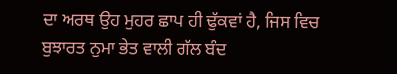ਦਾ ਅਰਥ ਉਹ ਮੁਹਰ ਛਾਪ ਹੀ ਢੁੱਕਵਾਂ ਹੈ, ਜਿਸ ਵਿਚ ਬੁਝਾਰਤ ਨੁਮਾ ਭੇਤ ਵਾਲੀ ਗੱਲ ਬੰਦ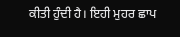ਕੀਤੀ ਹੁੰਦੀ ਹੈ। ਇਹੀ ਮੁਹਰ ਛਾਪ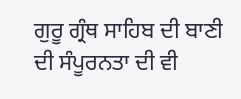ਗੁਰੂ ਗ੍ਰੰਥ ਸਾਹਿਬ ਦੀ ਬਾਣੀ ਦੀ ਸੰਪੂਰਨਤਾ ਦੀ ਵੀ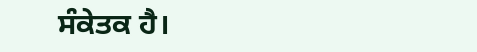ਸੰਕੇਤਕ ਹੈ।